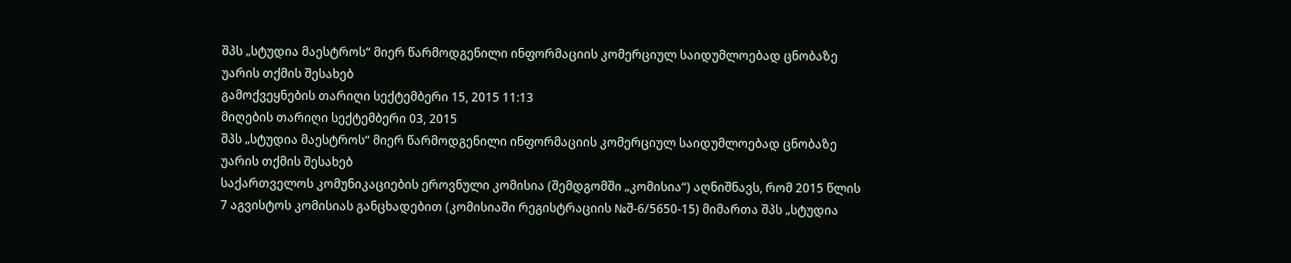შპს „სტუდია მაესტროს“ მიერ წარმოდგენილი ინფორმაციის კომერციულ საიდუმლოებად ცნობაზე უარის თქმის შესახებ
გამოქვეყნების თარიღი სექტემბერი 15, 2015 11:13
მიღების თარიღი სექტემბერი 03, 2015
შპს „სტუდია მაესტროს“ მიერ წარმოდგენილი ინფორმაციის კომერციულ საიდუმლოებად ცნობაზე უარის თქმის შესახებ
საქართველოს კომუნიკაციების ეროვნული კომისია (შემდგომში „კომისია“) აღნიშნავს, რომ 2015 წლის 7 აგვისტოს კომისიას განცხადებით (კომისიაში რეგისტრაციის №შ-6/5650-15) მიმართა შპს „სტუდია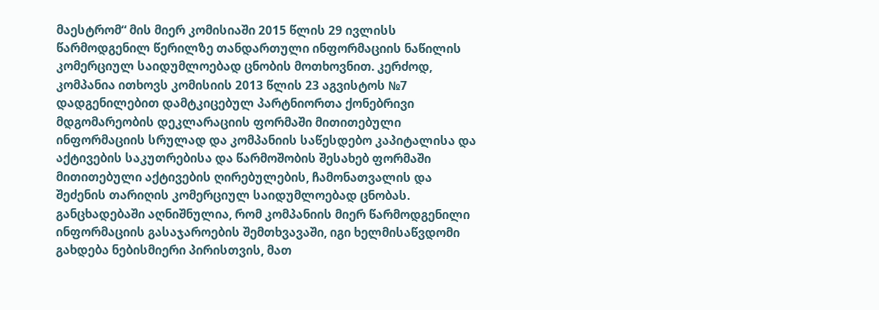მაესტრომ“ მის მიერ კომისიაში 2015 წლის 29 ივლისს წარმოდგენილ წერილზე თანდართული ინფორმაციის ნაწილის კომერციულ საიდუმლოებად ცნობის მოთხოვნით. კერძოდ, კომპანია ითხოვს კომისიის 2013 წლის 23 აგვისტოს №7 დადგენილებით დამტკიცებულ პარტნიორთა ქონებრივი მდგომარეობის დეკლარაციის ფორმაში მითითებული ინფორმაციის სრულად და კომპანიის საწესდებო კაპიტალისა და აქტივების საკუთრებისა და წარმოშობის შესახებ ფორმაში მითითებული აქტივების ღირებულების, ჩამონათვალის და შეძენის თარიღის კომერციულ საიდუმლოებად ცნობას. განცხადებაში აღნიშნულია, რომ კომპანიის მიერ წარმოდგენილი ინფორმაციის გასაჯაროების შემთხვავაში, იგი ხელმისაწვდომი გახდება ნებისმიერი პირისთვის, მათ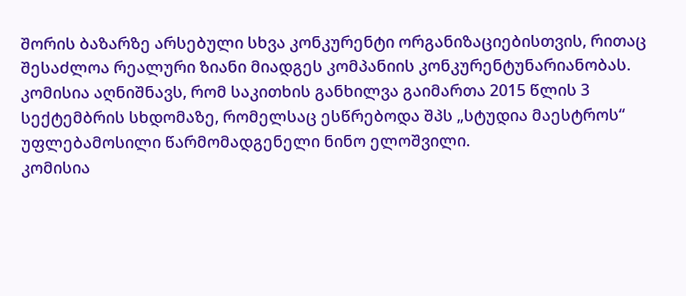შორის ბაზარზე არსებული სხვა კონკურენტი ორგანიზაციებისთვის, რითაც შესაძლოა რეალური ზიანი მიადგეს კომპანიის კონკურენტუნარიანობას.
კომისია აღნიშნავს, რომ საკითხის განხილვა გაიმართა 2015 წლის 3 სექტემბრის სხდომაზე, რომელსაც ესწრებოდა შპს „სტუდია მაესტროს“ უფლებამოსილი წარმომადგენელი ნინო ელოშვილი.
კომისია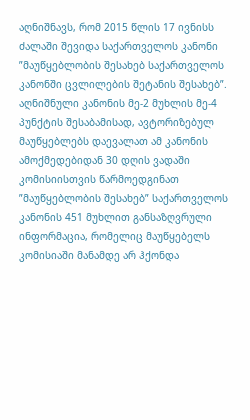აღნიშნავს, რომ 2015 წლის 17 ივნისს ძალაში შევიდა საქართველოს კანონი ”მაუწყებლობის შესახებ საქართველოს კანონში ცვლილების შეტანის შესახებ”. აღნიშნული კანონის მე-2 მუხლის მე-4 პუნქტის შესაბამისად, ავტორიზებულ მაუწყებლებს დაევალათ ამ კანონის ამოქმედებიდან 30 დღის ვადაში კომისიისთვის წარმოედგინათ ”მაუწყებლობის შესახებ” საქართველოს კანონის 451 მუხლით განსაზღვრული ინფორმაცია, რომელიც მაუწყებელს კომისიაში მანამდე არ ჰქონდა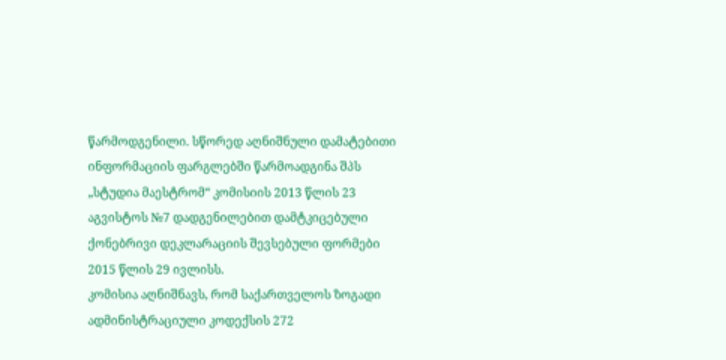წარმოდგენილი. სწორედ აღნიშნული დამატებითი ინფორმაციის ფარგლებში წარმოადგინა შპს „სტუდია მაესტრომ“ კომისიის 2013 წლის 23 აგვისტოს №7 დადგენილებით დამტკიცებული ქონებრივი დეკლარაციის შევსებული ფორმები 2015 წლის 29 ივლისს.
კომისია აღნიშნავს, რომ საქართველოს ზოგადი ადმინისტრაციული კოდექსის 272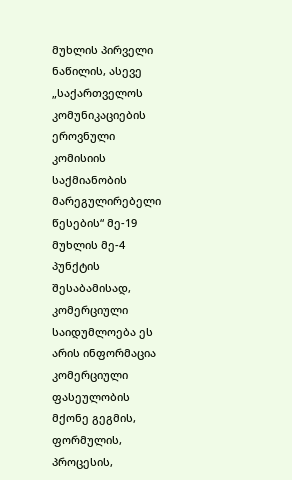მუხლის პირველი ნაწილის, ასევე „საქართველოს კომუნიკაციების ეროვნული კომისიის საქმიანობის მარეგულირებელი წესების“ მე-19 მუხლის მე-4 პუნქტის შესაბამისად, კომერციული საიდუმლოება ეს არის ინფორმაცია კომერციული ფასეულობის მქონე გეგმის, ფორმულის, პროცესის,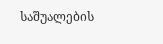საშუალების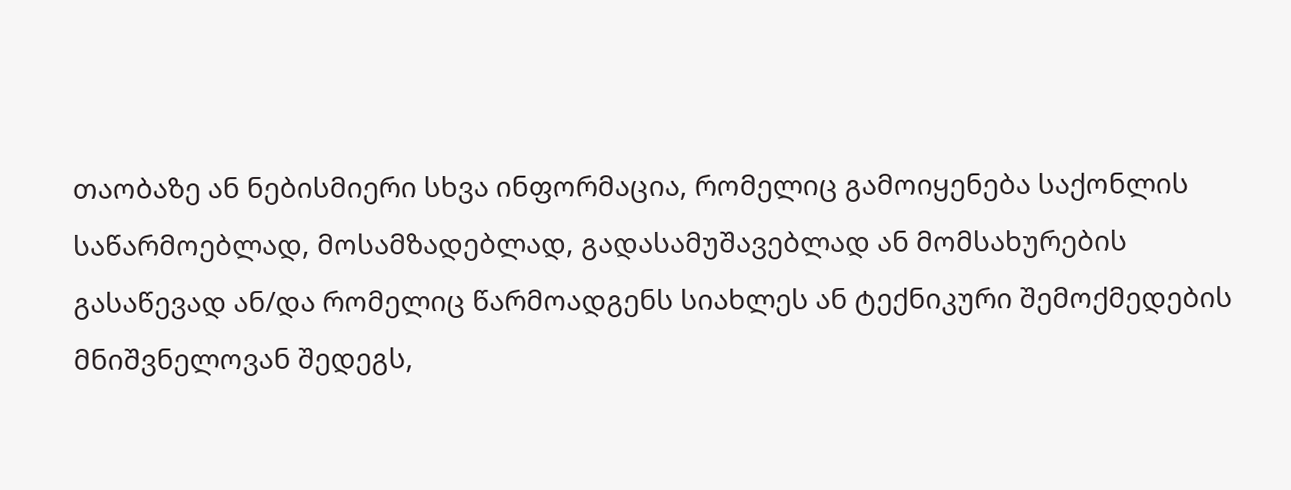თაობაზე ან ნებისმიერი სხვა ინფორმაცია, რომელიც გამოიყენება საქონლის საწარმოებლად, მოსამზადებლად, გადასამუშავებლად ან მომსახურების გასაწევად ან/და რომელიც წარმოადგენს სიახლეს ან ტექნიკური შემოქმედების მნიშვნელოვან შედეგს,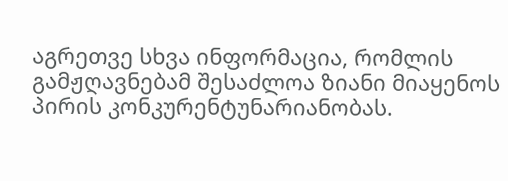აგრეთვე სხვა ინფორმაცია, რომლის გამჟღავნებამ შესაძლოა ზიანი მიაყენოს პირის კონკურენტუნარიანობას.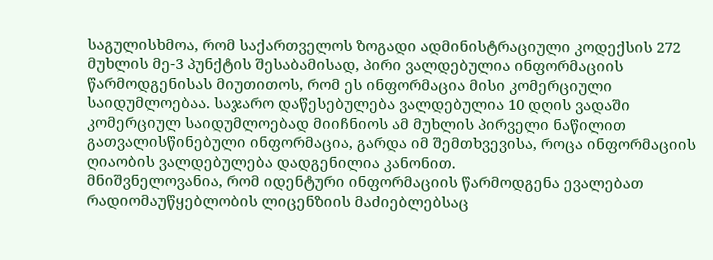საგულისხმოა, რომ საქართველოს ზოგადი ადმინისტრაციული კოდექსის 272 მუხლის მე-3 პუნქტის შესაბამისად, პირი ვალდებულია ინფორმაციის წარმოდგენისას მიუთითოს, რომ ეს ინფორმაცია მისი კომერციული საიდუმლოებაა. საჯარო დაწესებულება ვალდებულია 10 დღის ვადაში კომერციულ საიდუმლოებად მიიჩნიოს ამ მუხლის პირველი ნაწილით გათვალისწინებული ინფორმაცია, გარდა იმ შემთხვევისა, როცა ინფორმაციის ღიაობის ვალდებულება დადგენილია კანონით.
მნიშვნელოვანია, რომ იდენტური ინფორმაციის წარმოდგენა ევალებათ რადიომაუწყებლობის ლიცენზიის მაძიებლებსაც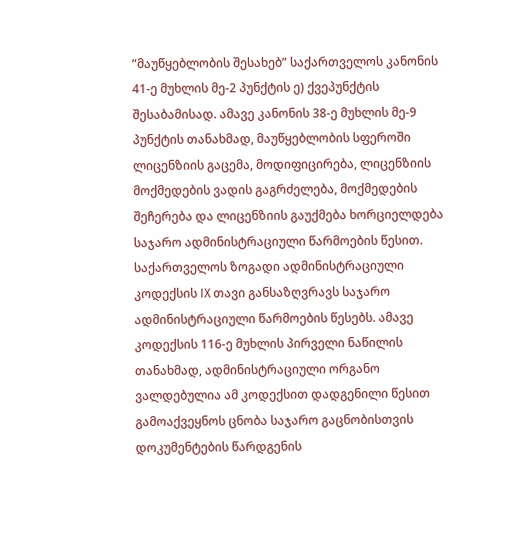”მაუწყებლობის შესახებ” საქართველოს კანონის 41-ე მუხლის მე-2 პუნქტის ე) ქვეპუნქტის შესაბამისად. ამავე კანონის 38-ე მუხლის მე-9 პუნქტის თანახმად, მაუწყებლობის სფეროში ლიცენზიის გაცემა, მოდიფიცირება, ლიცენზიის მოქმედების ვადის გაგრძელება, მოქმედების შეჩერება და ლიცენზიის გაუქმება ხორციელდება საჯარო ადმინისტრაციული წარმოების წესით. საქართველოს ზოგადი ადმინისტრაციული კოდექსის IX თავი განსაზღვრავს საჯარო ადმინისტრაციული წარმოების წესებს. ამავე კოდექსის 116-ე მუხლის პირველი ნაწილის თანახმად, ადმინისტრაციული ორგანო ვალდებულია ამ კოდექსით დადგენილი წესით გამოაქვეყნოს ცნობა საჯარო გაცნობისთვის დოკუმენტების წარდგენის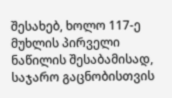შესახებ, ხოლო 117-ე მუხლის პირველი ნაწილის შესაბამისად, საჯარო გაცნობისთვის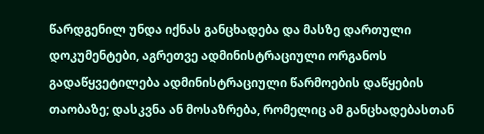წარდგენილ უნდა იქნას განცხადება და მასზე დართული დოკუმენტები, აგრეთვე ადმინისტრაციული ორგანოს გადაწყვეტილება ადმინისტრაციული წარმოების დაწყების თაობაზე; დასკვნა ან მოსაზრება, რომელიც ამ განცხადებასთან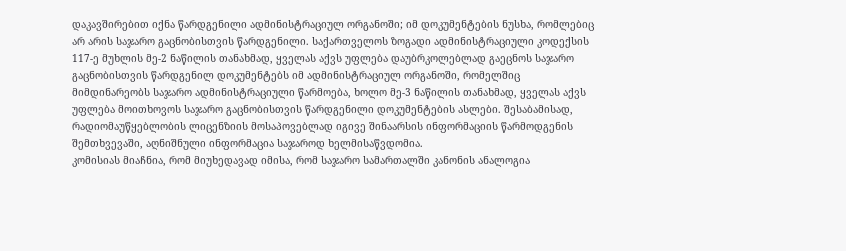დაკავშირებით იქნა წარდგენილი ადმინისტრაციულ ორგანოში; იმ დოკუმენტების ნუსხა, რომლებიც არ არის საჯარო გაცნობისთვის წარდგენილი. საქართველოს ზოგადი ადმინისტრაციული კოდექსის 117-ე მუხლის მე-2 ნაწილის თანახმად, ყველას აქვს უფლება დაუბრკოლებლად გაეცნოს საჯარო გაცნობისთვის წარდგენილ დოკუმენტებს იმ ადმინისტრაციულ ორგანოში, რომელშიც მიმდინარეობს საჯარო ადმინისტრაციული წარმოება, ხოლო მე-3 ნაწილის თანახმად, ყველას აქვს უფლება მოითხოვოს საჯარო გაცნობისთვის წარდგენილი დოკუმენტების ასლები. შესაბამისად, რადიომაუწყებლობის ლიცენზიის მოსაპოვებლად იგივე შინაარსის ინფორმაციის წარმოდგენის შემთხვევაში, აღნიშნული ინფორმაცია საჯაროდ ხელმისაწვდომია.
კომისიას მიაჩნია, რომ მიუხედავად იმისა, რომ საჯარო სამართალში კანონის ანალოგია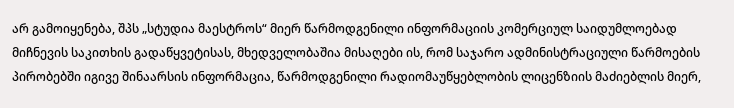არ გამოიყენება, შპს „სტუდია მაესტროს“ მიერ წარმოდგენილი ინფორმაციის კომერციულ საიდუმლოებად მიჩნევის საკითხის გადაწყვეტისას, მხედველობაშია მისაღები ის, რომ საჯარო ადმინისტრაციული წარმოების პირობებში იგივე შინაარსის ინფორმაცია, წარმოდგენილი რადიომაუწყებლობის ლიცენზიის მაძიებლის მიერ,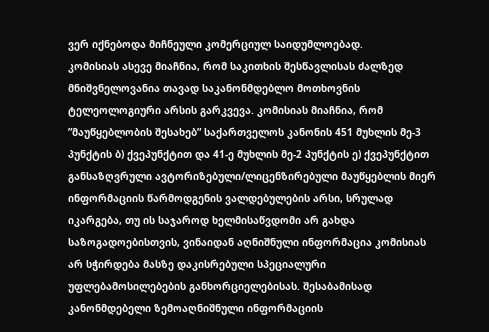ვერ იქნებოდა მიჩნეული კომერციულ საიდუმლოებად.
კომისიას ასევე მიაჩნია, რომ საკითხის შესწავლისას ძალზედ მნიშვნელოვანია თავად საკანონმდებლო მოთხოვნის ტელეოლოგიური არსის გარკვევა. კომისიას მიაჩნია, რომ ”მაუწყებლობის შესახებ” საქართველოს კანონის 451 მუხლის მე-3 პუნქტის ბ) ქვეპუნქტით და 41-ე მუხლის მე-2 პუნქტის ე) ქვეპუნქტით განსაზღვრული ავტორიზებული/ლიცენზირებული მაუწყებლის მიერ ინფორმაციის წარმოდგენის ვალდებულების არსი, სრულად იკარგება, თუ ის საჯაროდ ხელმისაწვდომი არ გახდა საზოგადოებისთვის, ვინაიდან აღნიშნული ინფორმაცია კომისიას არ სჭირდება მასზე დაკისრებული სპეციალური უფლებამოსილებების განხორციელებისას. შესაბამისად კანონმდებელი ზემოაღნიშნული ინფორმაციის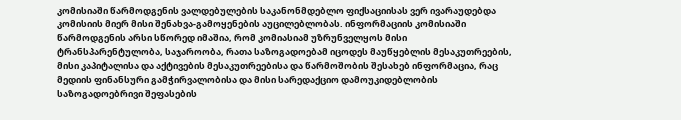კომისიაში წარმოდგენის ვალდებულების საკანონმდებლო ფიქსაციისას ვერ ივარაუდებდა კომისიის მიერ მისი შენახვა-გამოყენების აუცილებლობას. ინფორმაციის კომისიაში წარმოდგენის არსი სწორედ იმაშია, რომ კომიასიამ უზრუნველყოს მისი ტრანსპარენტულობა, საჯაროობა, რათა საზოგადოებამ იცოდეს მაუწყებლის მესაკუთრეების, მისი კაპიტალისა და აქტივების მესაკუთრეებისა და წარმოშობის შესახებ ინფორმაცია, რაც მედიის ფინანსური გამჭირვალობისა და მისი სარედაქციო დამოუკიდებლობის საზოგადოებრივი შეფასების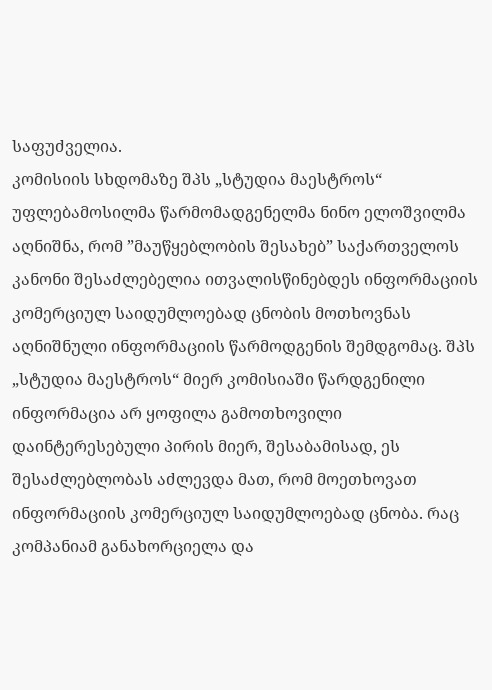საფუძველია.
კომისიის სხდომაზე შპს „სტუდია მაესტროს“ უფლებამოსილმა წარმომადგენელმა ნინო ელოშვილმა აღნიშნა, რომ ”მაუწყებლობის შესახებ” საქართველოს კანონი შესაძლებელია ითვალისწინებდეს ინფორმაციის კომერციულ საიდუმლოებად ცნობის მოთხოვნას აღნიშნული ინფორმაციის წარმოდგენის შემდგომაც. შპს „სტუდია მაესტროს“ მიერ კომისიაში წარდგენილი ინფორმაცია არ ყოფილა გამოთხოვილი დაინტერესებული პირის მიერ, შესაბამისად, ეს შესაძლებლობას აძლევდა მათ, რომ მოეთხოვათ ინფორმაციის კომერციულ საიდუმლოებად ცნობა. რაც კომპანიამ განახორციელა და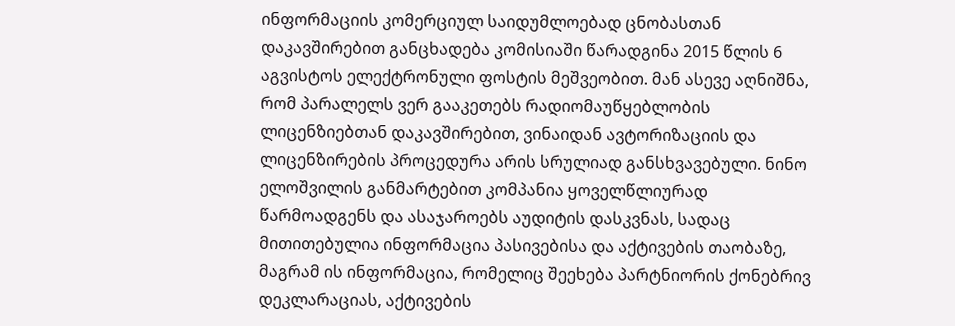ინფორმაციის კომერციულ საიდუმლოებად ცნობასთან დაკავშირებით განცხადება კომისიაში წარადგინა 2015 წლის 6 აგვისტოს ელექტრონული ფოსტის მეშვეობით. მან ასევე აღნიშნა, რომ პარალელს ვერ გააკეთებს რადიომაუწყებლობის ლიცენზიებთან დაკავშირებით, ვინაიდან ავტორიზაციის და ლიცენზირების პროცედურა არის სრულიად განსხვავებული. ნინო ელოშვილის განმარტებით კომპანია ყოველწლიურად წარმოადგენს და ასაჯაროებს აუდიტის დასკვნას, სადაც მითითებულია ინფორმაცია პასივებისა და აქტივების თაობაზე, მაგრამ ის ინფორმაცია, რომელიც შეეხება პარტნიორის ქონებრივ დეკლარაციას, აქტივების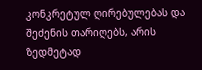კონკრეტულ ღირებულებას და შეძენის თარიღებს, არის ზედმეტად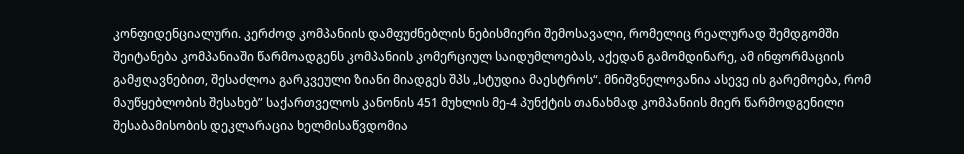კონფიდენციალური. კერძოდ კომპანიის დამფუძნებლის ნებისმიერი შემოსავალი, რომელიც რეალურად შემდგომში შეიტანება კომპანიაში წარმოადგენს კომპანიის კომერციულ საიდუმლოებას, აქედან გამომდინარე, ამ ინფორმაციის გამჟღავნებით, შესაძლოა გარკვეული ზიანი მიადგეს შპს „სტუდია მაესტროს“. მნიშვნელოვანია ასევე ის გარემოება, რომ მაუწყებლობის შესახებ” საქართველოს კანონის 451 მუხლის მე-4 პუნქტის თანახმად კომპანიის მიერ წარმოდგენილი შესაბამისობის დეკლარაცია ხელმისაწვდომია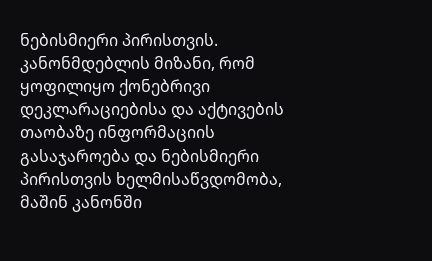ნებისმიერი პირისთვის. კანონმდებლის მიზანი, რომ ყოფილიყო ქონებრივი დეკლარაციებისა და აქტივების თაობაზე ინფორმაციის გასაჯაროება და ნებისმიერი პირისთვის ხელმისაწვდომობა, მაშინ კანონში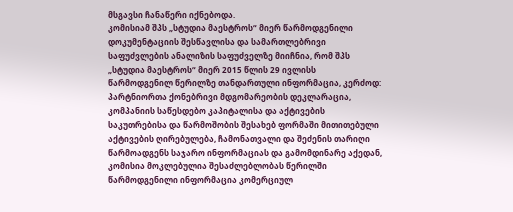მსგავსი ჩანაწერი იქნებოდა.
კომისიამ შპს „სტუდია მაესტროს“ მიერ წარმოდგენილი დოკუმენტაციის შესწავლისა და სამართლებრივი საფუძვლების ანალიზის საფუძველზე მიიჩნია, რომ შპს „სტუდია მაესტროს“ მიერ 2015 წლის 29 ივლისს წარმოდგენილ წერილზე თანდართული ინფორმაცია, კერძოდ: პარტნიორთა ქონებრივი მდგომარეობის დეკლარაცია, კომპანიის საწესდებო კაპიტალისა და აქტივების საკუთრებისა და წარმოშობის შესახებ ფორმაში მითითებული აქტივების ღირებულება, ჩამონათვალი და შეძენის თარიღი წარმოადგენს საჯარო ინფორმაციას და გამომდინარე აქედან, კომისია მოკლებულია შესაძლებლობას წერილში წარმოდგენილი ინფორმაცია კომერციულ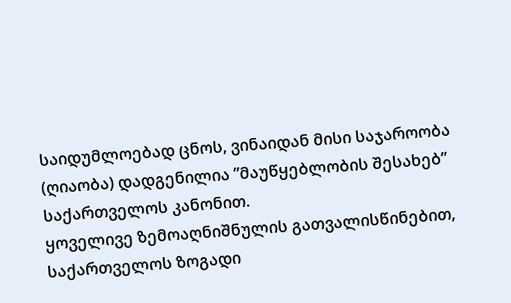საიდუმლოებად ცნოს, ვინაიდან მისი საჯაროობა (ღიაობა) დადგენილია ”მაუწყებლობის შესახებ” საქართველოს კანონით.
ყოველივე ზემოაღნიშნულის გათვალისწინებით, საქართველოს ზოგადი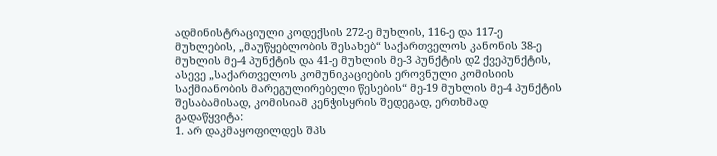ადმინისტრაციული კოდექსის 272-ე მუხლის, 116-ე და 117-ე მუხლების, „მაუწყებლობის შესახებ“ საქართველოს კანონის 38-ე მუხლის მე-4 პუნქტის და 41-ე მუხლის მე-3 პუნქტის დ2 ქვეპუნქტის, ასევე „საქართველოს კომუნიკაციების ეროვნული კომისიის საქმიანობის მარეგულირებელი წესების“ მე-19 მუხლის მე-4 პუნქტის შესაბამისად, კომისიამ კენჭისყრის შედეგად, ერთხმად
გადაწყვიტა:
1. არ დაკმაყოფილდეს შპს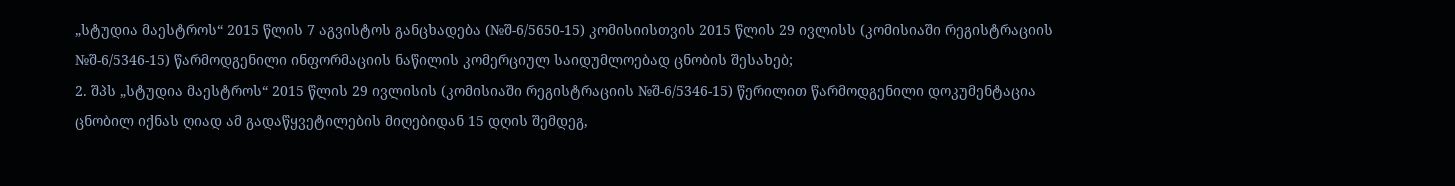„სტუდია მაესტროს“ 2015 წლის 7 აგვისტოს განცხადება (№შ-6/5650-15) კომისიისთვის 2015 წლის 29 ივლისს (კომისიაში რეგისტრაციის №შ-6/5346-15) წარმოდგენილი ინფორმაციის ნაწილის კომერციულ საიდუმლოებად ცნობის შესახებ;
2. შპს „სტუდია მაესტროს“ 2015 წლის 29 ივლისის (კომისიაში რეგისტრაციის №შ-6/5346-15) წერილით წარმოდგენილი დოკუმენტაცია ცნობილ იქნას ღიად ამ გადაწყვეტილების მიღებიდან 15 დღის შემდეგ,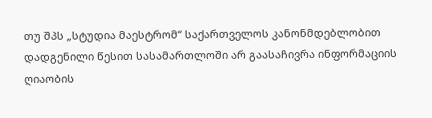თუ შპს „სტუდია მაესტრომ“ საქართველოს კანონმდებლობით დადგენილი წესით სასამართლოში არ გაასაჩივრა ინფორმაციის ღიაობის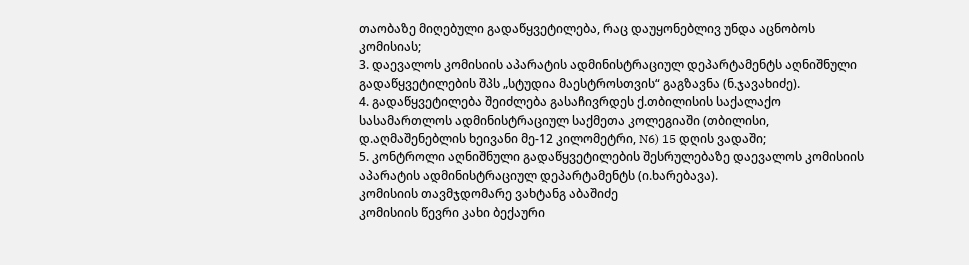თაობაზე მიღებული გადაწყვეტილება, რაც დაუყონებლივ უნდა აცნობოს კომისიას;
3. დაევალოს კომისიის აპარატის ადმინისტრაციულ დეპარტამენტს აღნიშნული გადაწყვეტილების შპს „სტუდია მაესტროსთვის“ გაგზავნა (ნ.ჯავახიძე).
4. გადაწყვეტილება შეიძლება გასაჩივრდეს ქ.თბილისის საქალაქო სასამართლოს ადმინისტრაციულ საქმეთა კოლეგიაში (თბილისი, დ.აღმაშენებლის ხეივანი მე-12 კილომეტრი, N6) 15 დღის ვადაში;
5. კონტროლი აღნიშნული გადაწყვეტილების შესრულებაზე დაევალოს კომისიის აპარატის ადმინისტრაციულ დეპარტამენტს (ი.ხარებავა).
კომისიის თავმჯდომარე ვახტანგ აბაშიძე
კომისიის წევრი კახი ბექაური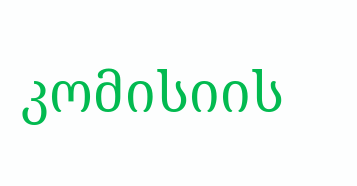კომისიის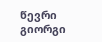წევრი გიორგი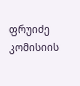ფრუიძე
კომისიის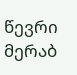წევრი მერაბ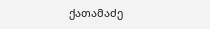ქათამაძე